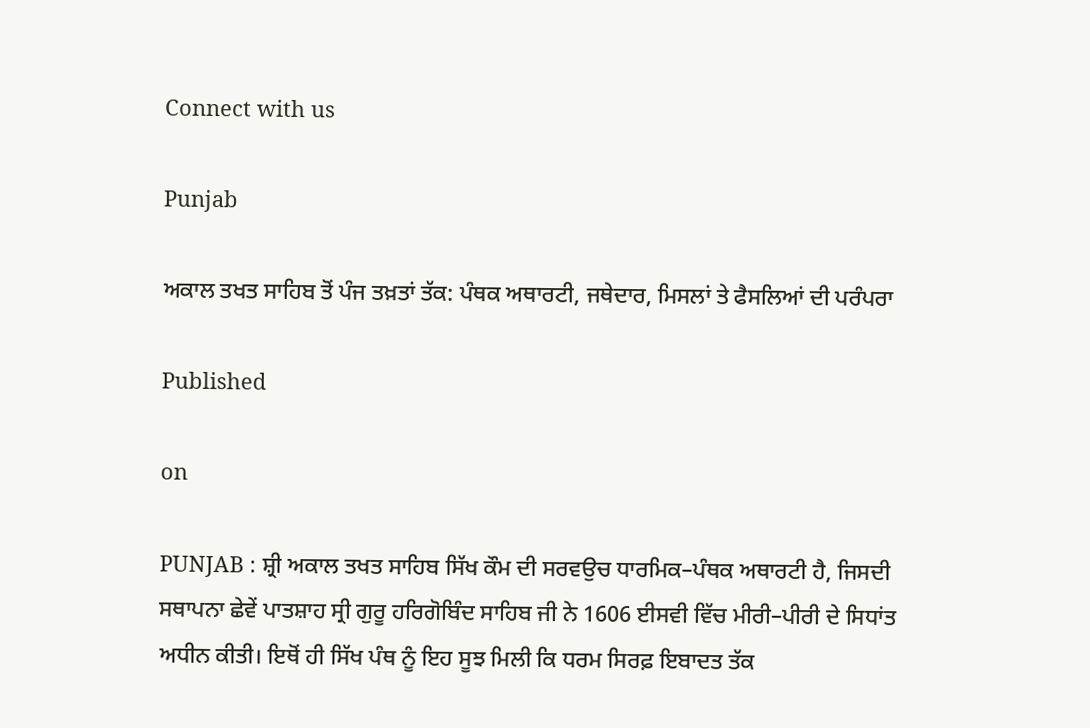Connect with us

Punjab

ਅਕਾਲ ਤਖਤ ਸਾਹਿਬ ਤੋਂ ਪੰਜ ਤਖ਼ਤਾਂ ਤੱਕ: ਪੰਥਕ ਅਥਾਰਟੀ, ਜਥੇਦਾਰ, ਮਿਸਲਾਂ ਤੇ ਫੈਸਲਿਆਂ ਦੀ ਪਰੰਪਰਾ

Published

on

PUNJAB : ਸ਼੍ਰੀ ਅਕਾਲ ਤਖਤ ਸਾਹਿਬ ਸਿੱਖ ਕੌਮ ਦੀ ਸਰਵਉਚ ਧਾਰਮਿਕ–ਪੰਥਕ ਅਥਾਰਟੀ ਹੈ, ਜਿਸਦੀ ਸਥਾਪਨਾ ਛੇਵੇਂ ਪਾਤਸ਼ਾਹ ਸ੍ਰੀ ਗੁਰੂ ਹਰਿਗੋਬਿੰਦ ਸਾਹਿਬ ਜੀ ਨੇ 1606 ਈਸਵੀ ਵਿੱਚ ਮੀਰੀ–ਪੀਰੀ ਦੇ ਸਿਧਾਂਤ ਅਧੀਨ ਕੀਤੀ। ਇਥੋਂ ਹੀ ਸਿੱਖ ਪੰਥ ਨੂੰ ਇਹ ਸੂਝ ਮਿਲੀ ਕਿ ਧਰਮ ਸਿਰਫ਼ ਇਬਾਦਤ ਤੱਕ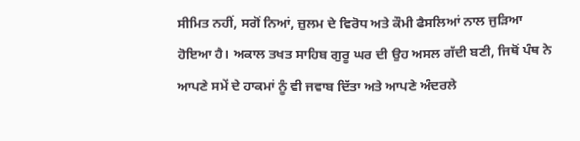ਸੀਮਿਤ ਨਹੀਂ, ਸਗੋਂ ਨਿਆਂ, ਜ਼ੁਲਮ ਦੇ ਵਿਰੋਧ ਅਤੇ ਕੌਮੀ ਫੈਸਲਿਆਂ ਨਾਲ ਜੁੜਿਆ ਹੋਇਆ ਹੈ। ਅਕਾਲ ਤਖਤ ਸਾਹਿਬ ਗੁਰੂ ਘਰ ਦੀ ਉਹ ਅਸਲ ਗੱਦੀ ਬਣੀ, ਜਿਥੋਂ ਪੰਥ ਨੇ ਆਪਣੇ ਸਮੇਂ ਦੇ ਹਾਕਮਾਂ ਨੂੰ ਵੀ ਜਵਾਬ ਦਿੱਤਾ ਅਤੇ ਆਪਣੇ ਅੰਦਰਲੇ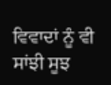ਵਿਵਾਦਾਂ ਨੂੰ ਵੀ ਸਾਂਝੀ ਸੂਝ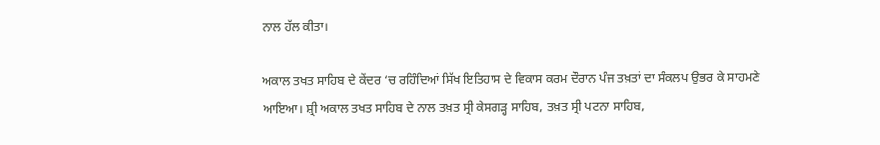ਨਾਲ ਹੱਲ ਕੀਤਾ।

ਅਕਾਲ ਤਖਤ ਸਾਹਿਬ ਦੇ ਕੇਂਦਰ ‘ਚ ਰਹਿੰਦਿਆਂ ਸਿੱਖ ਇਤਿਹਾਸ ਦੇ ਵਿਕਾਸ ਕਰਮ ਦੌਰਾਨ ਪੰਜ ਤਖ਼ਤਾਂ ਦਾ ਸੰਕਲਪ ਉਭਰ ਕੇ ਸਾਹਮਣੇ ਆਇਆ। ਸ਼੍ਰੀ ਅਕਾਲ ਤਖਤ ਸਾਹਿਬ ਦੇ ਨਾਲ ਤਖ਼ਤ ਸ੍ਰੀ ਕੇਸਗੜ੍ਹ ਸਾਹਿਬ, ਤਖ਼ਤ ਸ੍ਰੀ ਪਟਨਾ ਸਾਹਿਬ,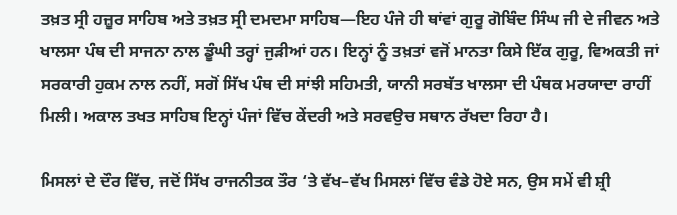ਤਖ਼ਤ ਸ੍ਰੀ ਹਜ਼ੂਰ ਸਾਹਿਬ ਅਤੇ ਤਖ਼ਤ ਸ੍ਰੀ ਦਮਦਮਾ ਸਾਹਿਬ—ਇਹ ਪੰਜੇ ਹੀ ਥਾਂਵਾਂ ਗੁਰੂ ਗੋਬਿੰਦ ਸਿੰਘ ਜੀ ਦੇ ਜੀਵਨ ਅਤੇ ਖਾਲਸਾ ਪੰਥ ਦੀ ਸਾਜਨਾ ਨਾਲ ਡੂੰਘੀ ਤਰ੍ਹਾਂ ਜੁੜੀਆਂ ਹਨ। ਇਨ੍ਹਾਂ ਨੂੰ ਤਖ਼ਤਾਂ ਵਜੋਂ ਮਾਨਤਾ ਕਿਸੇ ਇੱਕ ਗੁਰੂ, ਵਿਅਕਤੀ ਜਾਂ ਸਰਕਾਰੀ ਹੁਕਮ ਨਾਲ ਨਹੀਂ, ਸਗੋਂ ਸਿੱਖ ਪੰਥ ਦੀ ਸਾਂਝੀ ਸਹਿਮਤੀ, ਯਾਨੀ ਸਰਬੱਤ ਖਾਲਸਾ ਦੀ ਪੰਥਕ ਮਰਯਾਦਾ ਰਾਹੀਂ ਮਿਲੀ। ਅਕਾਲ ਤਖਤ ਸਾਹਿਬ ਇਨ੍ਹਾਂ ਪੰਜਾਂ ਵਿੱਚ ਕੇਂਦਰੀ ਅਤੇ ਸਰਵਉਚ ਸਥਾਨ ਰੱਖਦਾ ਰਿਹਾ ਹੈ।

ਮਿਸਲਾਂ ਦੇ ਦੌਰ ਵਿੱਚ, ਜਦੋਂ ਸਿੱਖ ਰਾਜਨੀਤਕ ਤੌਰ ‘ਤੇ ਵੱਖ–ਵੱਖ ਮਿਸਲਾਂ ਵਿੱਚ ਵੰਡੇ ਹੋਏ ਸਨ, ਉਸ ਸਮੇਂ ਵੀ ਸ਼੍ਰੀ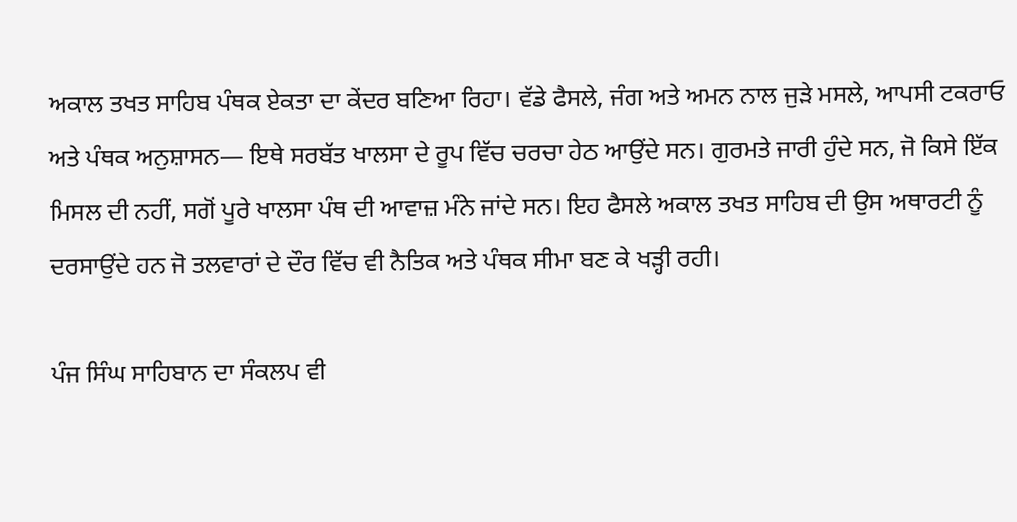ਅਕਾਲ ਤਖਤ ਸਾਹਿਬ ਪੰਥਕ ਏਕਤਾ ਦਾ ਕੇਂਦਰ ਬਣਿਆ ਰਿਹਾ। ਵੱਡੇ ਫੈਸਲੇ, ਜੰਗ ਅਤੇ ਅਮਨ ਨਾਲ ਜੁੜੇ ਮਸਲੇ, ਆਪਸੀ ਟਕਰਾਓ ਅਤੇ ਪੰਥਕ ਅਨੁਸ਼ਾਸਨ— ਇਥੇ ਸਰਬੱਤ ਖਾਲਸਾ ਦੇ ਰੂਪ ਵਿੱਚ ਚਰਚਾ ਹੇਠ ਆਉਂਦੇ ਸਨ। ਗੁਰਮਤੇ ਜਾਰੀ ਹੁੰਦੇ ਸਨ, ਜੋ ਕਿਸੇ ਇੱਕ ਮਿਸਲ ਦੀ ਨਹੀਂ, ਸਗੋਂ ਪੂਰੇ ਖਾਲਸਾ ਪੰਥ ਦੀ ਆਵਾਜ਼ ਮੰਨੇ ਜਾਂਦੇ ਸਨ। ਇਹ ਫੈਸਲੇ ਅਕਾਲ ਤਖਤ ਸਾਹਿਬ ਦੀ ਉਸ ਅਥਾਰਟੀ ਨੂੰ ਦਰਸਾਉਂਦੇ ਹਨ ਜੋ ਤਲਵਾਰਾਂ ਦੇ ਦੌਰ ਵਿੱਚ ਵੀ ਨੈਤਿਕ ਅਤੇ ਪੰਥਕ ਸੀਮਾ ਬਣ ਕੇ ਖੜ੍ਹੀ ਰਹੀ।

ਪੰਜ ਸਿੰਘ ਸਾਹਿਬਾਨ ਦਾ ਸੰਕਲਪ ਵੀ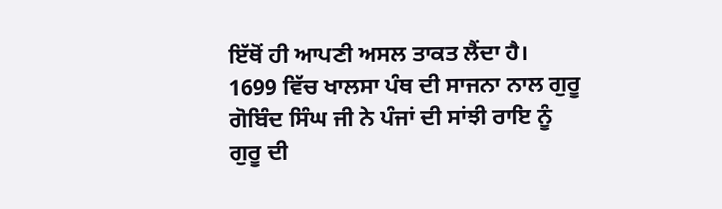ਇੱਥੋਂ ਹੀ ਆਪਣੀ ਅਸਲ ਤਾਕਤ ਲੈਂਦਾ ਹੈ। 1699 ਵਿੱਚ ਖਾਲਸਾ ਪੰਥ ਦੀ ਸਾਜਨਾ ਨਾਲ ਗੁਰੂ ਗੋਬਿੰਦ ਸਿੰਘ ਜੀ ਨੇ ਪੰਜਾਂ ਦੀ ਸਾਂਝੀ ਰਾਇ ਨੂੰ ਗੁਰੂ ਦੀ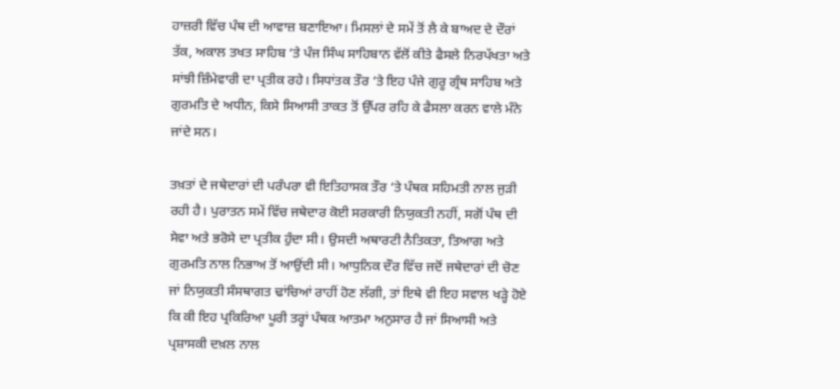ਹਾਜ਼ਰੀ ਵਿੱਚ ਪੰਥ ਦੀ ਆਵਾਜ਼ ਬਣਾਇਆ। ਮਿਸਲਾਂ ਦੇ ਸਮੇਂ ਤੋਂ ਲੈ ਕੇ ਬਾਅਦ ਦੇ ਦੌਰਾਂ ਤੱਕ, ਅਕਾਲ ਤਖਤ ਸਾਹਿਬ ‘ਤੇ ਪੰਜ ਸਿੰਘ ਸਾਹਿਬਾਨ ਵੱਲੋਂ ਕੀਤੇ ਫੈਸਲੇ ਨਿਰਪੱਖਤਾ ਅਤੇ ਸਾਂਝੀ ਜ਼ਿੰਮੇਵਾਰੀ ਦਾ ਪ੍ਰਤੀਕ ਰਹੇ। ਸਿਧਾਂਤਕ ਤੌਰ ‘ਤੇ ਇਹ ਪੰਜੇ ਗੁਰੂ ਗ੍ਰੰਥ ਸਾਹਿਬ ਅਤੇ ਗੁਰਮਤਿ ਦੇ ਅਧੀਨ, ਕਿਸੇ ਸਿਆਸੀ ਤਾਕਤ ਤੋਂ ਉੱਪਰ ਰਹਿ ਕੇ ਫੈਸਲਾ ਕਰਨ ਵਾਲੇ ਮੰਨੇ ਜਾਂਦੇ ਸਨ।

ਤਖ਼ਤਾਂ ਦੇ ਜਥੇਦਾਰਾਂ ਦੀ ਪਰੰਪਰਾ ਵੀ ਇਤਿਹਾਸਕ ਤੌਰ ‘ਤੇ ਪੰਥਕ ਸਹਿਮਤੀ ਨਾਲ ਜੁੜੀ ਰਹੀ ਹੈ। ਪੁਰਾਤਨ ਸਮੇਂ ਵਿੱਚ ਜਥੇਦਾਰ ਕੋਈ ਸਰਕਾਰੀ ਨਿਯੁਕਤੀ ਨਹੀਂ, ਸਗੋਂ ਪੰਥ ਦੀ ਸੇਵਾ ਅਤੇ ਭਰੋਸੇ ਦਾ ਪ੍ਰਤੀਕ ਹੁੰਦਾ ਸੀ। ਉਸਦੀ ਅਥਾਰਟੀ ਨੈਤਿਕਤਾ, ਤਿਆਗ ਅਤੇ ਗੁਰਮਤਿ ਨਾਲ ਨਿਭਾਅ ਤੋਂ ਆਉਂਦੀ ਸੀ। ਆਧੁਨਿਕ ਦੌਰ ਵਿੱਚ ਜਦੋਂ ਜਥੇਦਾਰਾਂ ਦੀ ਚੋਣ ਜਾਂ ਨਿਯੁਕਤੀ ਸੰਸਥਾਗਤ ਢਾਂਚਿਆਂ ਰਾਹੀਂ ਹੋਣ ਲੱਗੀ, ਤਾਂ ਇਥੇ ਵੀ ਇਹ ਸਵਾਲ ਖੜ੍ਹੇ ਹੋਏ ਕਿ ਕੀ ਇਹ ਪ੍ਰਕਿਰਿਆ ਪੂਰੀ ਤਰ੍ਹਾਂ ਪੰਥਕ ਆਤਮਾ ਅਨੁਸਾਰ ਹੈ ਜਾਂ ਸਿਆਸੀ ਅਤੇ ਪ੍ਰਸ਼ਾਸਕੀ ਦਖ਼ਲ ਨਾਲ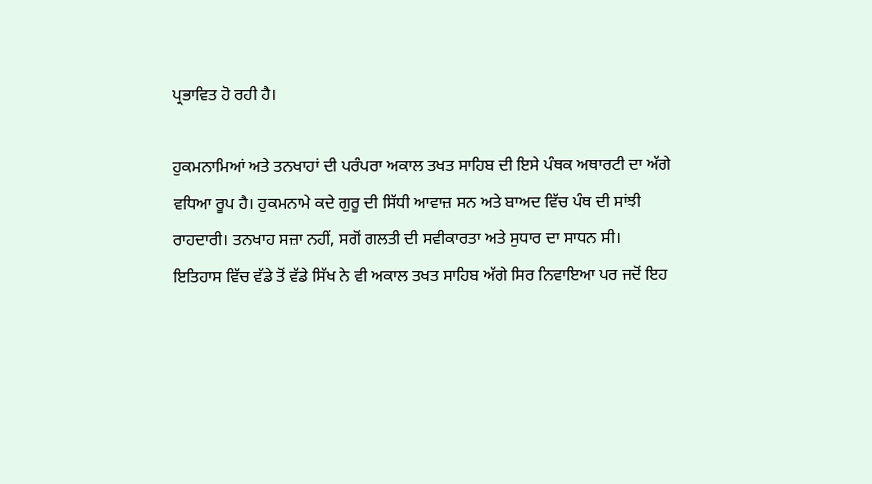ਪ੍ਰਭਾਵਿਤ ਹੋ ਰਹੀ ਹੈ।

ਹੁਕਮਨਾਮਿਆਂ ਅਤੇ ਤਨਖਾਹਾਂ ਦੀ ਪਰੰਪਰਾ ਅਕਾਲ ਤਖਤ ਸਾਹਿਬ ਦੀ ਇਸੇ ਪੰਥਕ ਅਥਾਰਟੀ ਦਾ ਅੱਗੇ ਵਧਿਆ ਰੂਪ ਹੈ। ਹੁਕਮਨਾਮੇ ਕਦੇ ਗੁਰੂ ਦੀ ਸਿੱਧੀ ਆਵਾਜ਼ ਸਨ ਅਤੇ ਬਾਅਦ ਵਿੱਚ ਪੰਥ ਦੀ ਸਾਂਝੀ ਰਾਹਦਾਰੀ। ਤਨਖਾਹ ਸਜ਼ਾ ਨਹੀਂ, ਸਗੋਂ ਗਲਤੀ ਦੀ ਸਵੀਕਾਰਤਾ ਅਤੇ ਸੁਧਾਰ ਦਾ ਸਾਧਨ ਸੀ। ਇਤਿਹਾਸ ਵਿੱਚ ਵੱਡੇ ਤੋਂ ਵੱਡੇ ਸਿੱਖ ਨੇ ਵੀ ਅਕਾਲ ਤਖਤ ਸਾਹਿਬ ਅੱਗੇ ਸਿਰ ਨਿਵਾਇਆ ਪਰ ਜਦੋਂ ਇਹ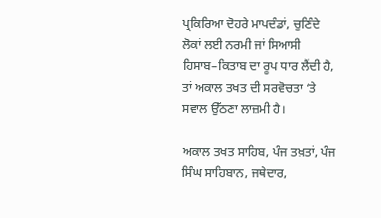ਪ੍ਰਕਿਰਿਆ ਦੋਹਰੇ ਮਾਪਦੰਡਾਂ, ਚੁਣਿੰਦੇ ਲੋਕਾਂ ਲਈ ਨਰਮੀ ਜਾਂ ਸਿਆਸੀ ਹਿਸਾਬ–ਕਿਤਾਬ ਦਾ ਰੂਪ ਧਾਰ ਲੈਂਦੀ ਹੈ, ਤਾਂ ਅਕਾਲ ਤਖਤ ਦੀ ਸਰਵੋਚਤਾ ‘ਤੇ ਸਵਾਲ ਉੱਠਣਾ ਲਾਜ਼ਮੀ ਹੈ।

ਅਕਾਲ ਤਖਤ ਸਾਹਿਬ, ਪੰਜ ਤਖ਼ਤਾਂ, ਪੰਜ ਸਿੰਘ ਸਾਹਿਬਾਨ, ਜਥੇਦਾਰ,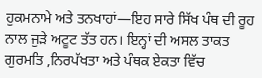ਹੁਕਮਨਾਮੇ ਅਤੇ ਤਨਖਾਹਾਂ—ਇਹ ਸਾਰੇ ਸਿੱਖ ਪੰਥ ਦੀ ਰੂਹ ਨਾਲ ਜੁੜੇ ਅਟੂਟ ਤੱਤ ਹਨ। ਇਨ੍ਹਾਂ ਦੀ ਅਸਲ ਤਾਕਤ ਗੁਰਮਤਿ ,ਨਿਰਪੱਖਤਾ ਅਤੇ ਪੰਥਕ ਏਕਤਾ ਵਿੱਚ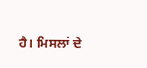ਹੈ। ਮਿਸਲਾਂ ਦੇ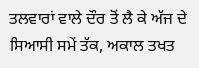ਤਲਵਾਰਾਂ ਵਾਲੇ ਦੌਰ ਤੋਂ ਲੈ ਕੇ ਅੱਜ ਦੇ ਸਿਆਸੀ ਸਮੇਂ ਤੱਕ, ਅਕਾਲ ਤਖਤ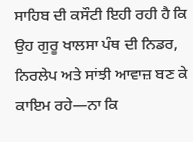ਸਾਹਿਬ ਦੀ ਕਸੌਟੀ ਇਹੀ ਰਹੀ ਹੈ ਕਿ ਉਹ ਗੁਰੂ ਖਾਲਸਾ ਪੰਥ ਦੀ ਨਿਡਰ, ਨਿਰਲੇਪ ਅਤੇ ਸਾਂਝੀ ਆਵਾਜ਼ ਬਣ ਕੇ ਕਾਇਮ ਰਹੇ—ਨਾ ਕਿ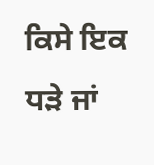ਕਿਸੇ ਇਕ ਧੜੇ ਜਾਂ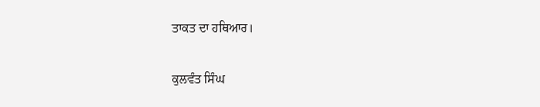ਤਾਕਤ ਦਾ ਹਥਿਆਰ।

ਕੁਲਵੰਤ ਸਿੰਘ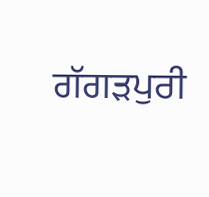ਗੱਗੜਪੁਰੀ